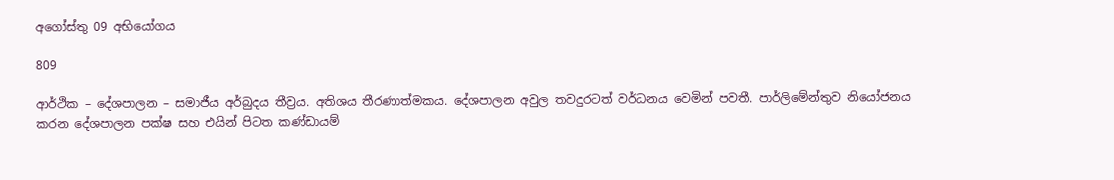අගෝස්තු 09 අභියෝගය

809

ආර්ථික – දේශපාලන – සමාජීය අර්බුදය තීව්‍රය. අතිශය තීරණාත්මකය. දේශපාලන අවුල තවදුරටත් වර්ධනය වෙමින් පවතී. පාර්ලිමේන්තුව නියෝජනය කරන දේශපාලන පක්ෂ සහ එයින් පිටත කණ්ඩායම්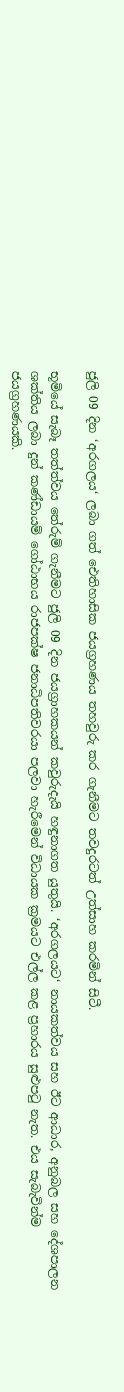ජුලි 09 දින ‘අරගලය‘ ලබා ගත් ඓතිහාසික ජයග්‍රහණය තහවුරු කර ගැනීමට තවදුරටත් උත්සාහ කරමින් සිටී.

භූමියේ සැබෑ තත්ත්වය තේරුම් ගැනීමට ජුලි 09 දින ජයග්‍රාහකයන් කවුරුදැයි හඳුනාගත යුතුයි. ‘අරගලයට‘ නායකත්වය සහ ඊට ආධාර, අනුබල සහ දේශපාලන ශක්තිය ලබා දුන් කණ්ඩායම් ගෝඨාභය රාජපක්ෂ ජනාධිපතිවරයා පලවා හැරීමෙන් විධායක ක්‍රමයට එල්ල කළ ප්‍රහාරය සුළුපටු නැත. එය සැබැවින්ම ජයග්‍රහණයකි.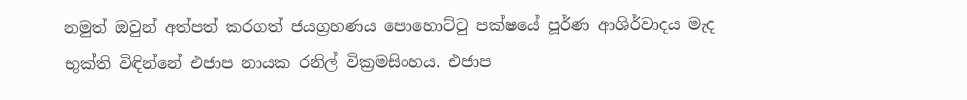නමුත් ඔවුන් අත්පත් කරගත් ජයග්‍රහණය පොහොට්ටු පක්ෂයේ පූර්ණ ආශිර්වාදය මැද භුක්ති විඳින්නේ එජාප නායක රනිල් වික්‍රමසිංහය. එජාප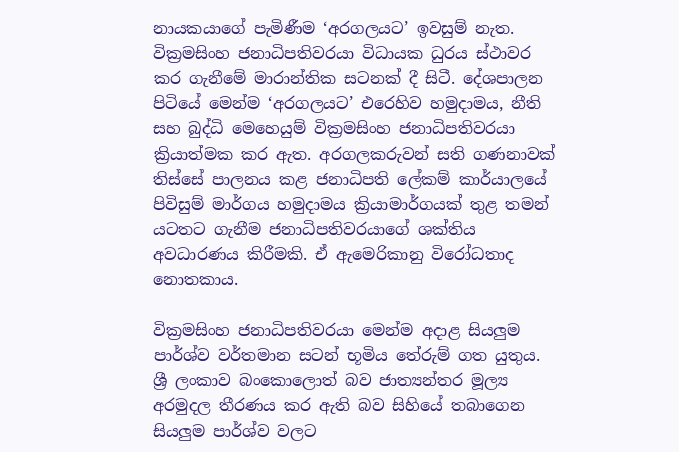නායකයාගේ පැමිණීම ‘අරගලයට’ ඉවසුම් නැත. වික්‍රමසිංහ ජනාධිපතිවරයා විධායක ධුරය ස්ථාවර කර ගැනීමේ මාරාන්තික සටනක් දී සිටී. දේශපාලන පිටියේ මෙන්ම ‘අරගලයට’ එරෙහිව හමුදාමය, නීති සහ බුද්ධි මෙහෙයුම් වික්‍රමසිංහ ජනාධිපතිවරයා ක්‍රියාත්මක කර ඇත. අරගලකරුවන් සති ගණනාවක් තිස්සේ පාලනය කළ ජනාධිපති ලේකම් කාර්යාලයේ පිවිසුම් මාර්ගය හමුදාමය ක්‍රියාමාර්ගයක් තුළ තමන් යටතට ගැනීම ජනාධිපතිවරයාගේ ශක්තිය අවධාරණය කිරීමකි. ඒ ඇමෙරිකානු විරෝධතාද නොතකාය.

වික්‍රමසිංහ ජනාධිපතිවරයා මෙන්ම අදාළ සියලුම පාර්ශ්ව වර්තමාන සටන් භූමිය තේරුම් ගත යුතුය. ශ්‍රී ලංකාව බංකොලොත් බව ජාත්‍යන්තර මූල්‍ය අරමුදල තීරණය කර ඇති බව සිහියේ තබාගෙන සියලුම පාර්ශ්ව වලට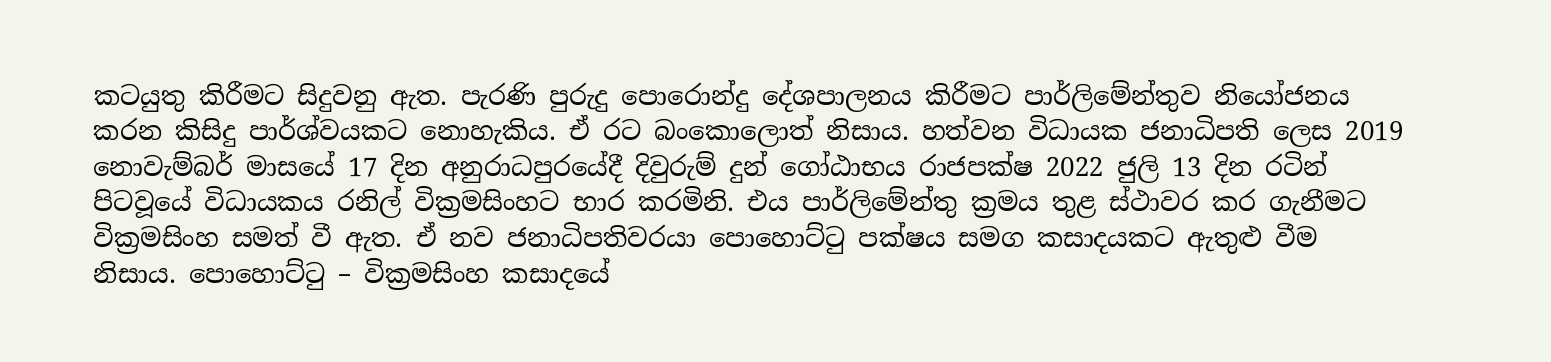කටයුතු කිරීමට සිදුවනු ඇත. පැරණි පුරුදු පොරොන්දු දේශපාලනය කිරීමට පාර්ලිමේන්තුව නියෝජනය කරන කිසිදු පාර්ශ්වයකට නොහැකිය. ඒ රට බංකොලොත් නිසාය. හත්වන විධායක ජනාධිපති ලෙස 2019 නොවැම්බර් මාසයේ 17 දින අනුරාධපුරයේදී දිවුරුම් දුන් ගෝඨාභය රාජපක්ෂ 2022 ජුලි 13 දින රටින් පිටවූයේ විධායකය රනිල් වික්‍රමසිංහට භාර කරමිනි. එය පාර්ලිමේන්තු ක්‍රමය තුළ ස්ථාවර කර ගැනීමට වික්‍රමසිංහ සමත් වී ඇත. ඒ නව ජනාධිපතිවරයා පොහොට්ටු පක්ෂය සමග කසාදයකට ඇතුළු වීම නිසාය. පොහොට්ටු – වික්‍රමසිංහ කසාදයේ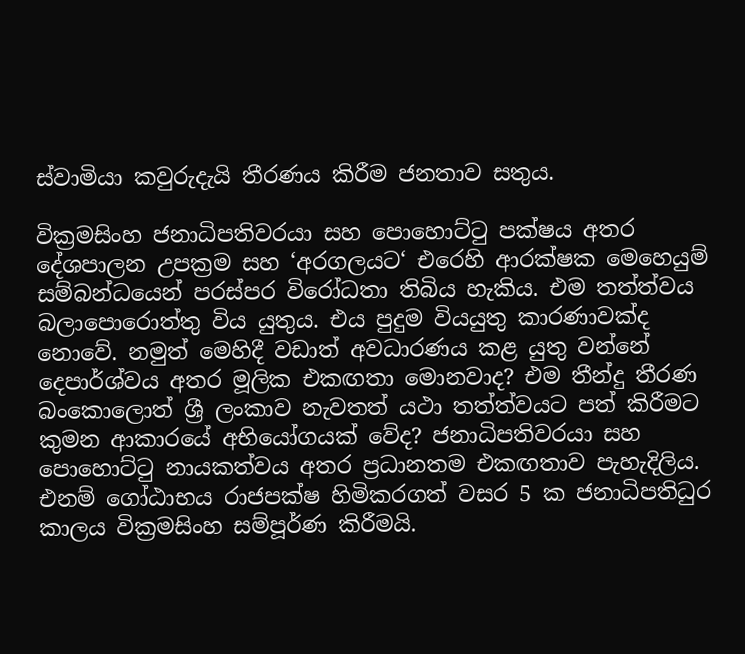ස්වාමියා කවුරුදැයි තීරණය කිරීම ජනතාව සතුය.

වික්‍රමසිංහ ජනාධිපතිවරයා සහ පොහොට්ටු පක්ෂය අතර දේශපාලන උපක්‍රම සහ ‘අරගලයට‘ එරෙහි ආරක්ෂක මෙහෙයුම් සම්බන්ධයෙන් පරස්පර විරෝධතා තිබිය හැකිය. එම තත්ත්වය බලාපොරොත්තු විය යුතුය. එය පුදුම වියයුතු කාරණාවක්ද නොවේ. නමුත් මෙහිදී වඩාත් අවධාරණය කළ යුතු වන්නේ දෙපාර්ශ්වය අතර මූලික එකඟතා මොනවාද? එම තීන්දු තීරණ බංකොලොත් ශ්‍රී ලංකාව නැවතත් යථා තත්ත්වයට පත් කිරීමට කුමන ආකාරයේ අභියෝගයක් වේද? ජනාධිපතිවරයා සහ පොහොට්ටු නායකත්වය අතර ප්‍රධානතම එකඟතාව පැහැදිලිය. එනම් ගෝඨාභය රාජපක්ෂ හිමිකරගත් වසර 5 ක ජනාධිපතිධුර කාලය වික්‍රමසිංහ සම්පූර්ණ කිරීමයි.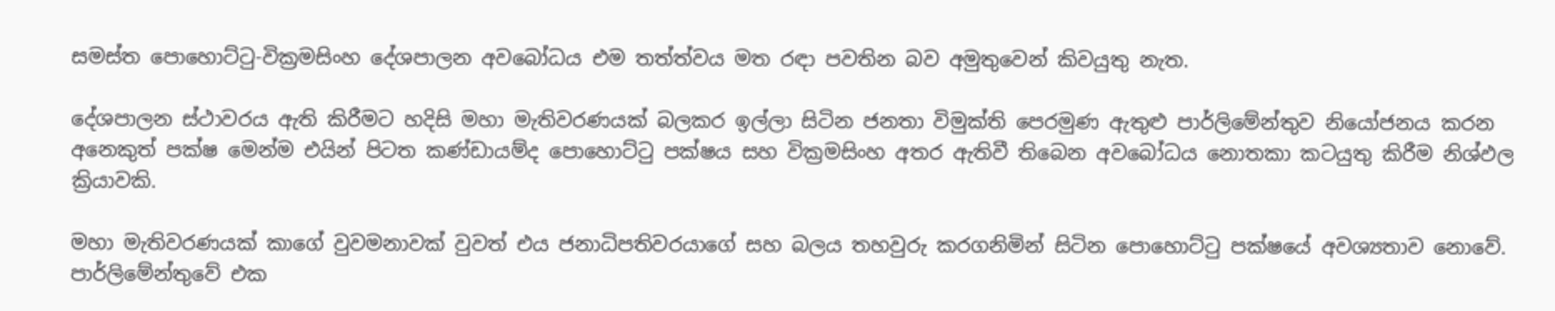සමස්ත පොහොට්ටු-වික්‍රමසිංහ දේශපාලන අවබෝධය එම තත්ත්වය මත රඳා පවතින බව අමුතුවෙන් කිවයුතු නැත.

දේශපාලන ස්ථාවරය ඇති කිරීමට හදිසි මහා මැතිවරණයක් බලකර ඉල්ලා සිටින ජනතා විමුක්ති පෙරමුණ ඇතුළු පාර්ලිමේන්තුව නියෝජනය කරන අනෙකුත් පක්ෂ මෙන්ම එයින් පිටත කණ්ඩායම්ද පොහොට්ටු පක්ෂය සහ වික්‍රමසිංහ අතර ඇතිවී තිබෙන අවබෝධය නොතකා කටයුතු කිරීම නිශ්ඵල ක්‍රියාවකි.

මහා මැතිවරණයක් කාගේ වුවමනාවක් වුවත් එය ජනාධිපතිවරයාගේ සහ බලය තහවුරු කරගනිමින් සිටින පොහොට්ටු පක්ෂයේ අවශ්‍යතාව නොවේ. පාර්ලිමේන්තුවේ එක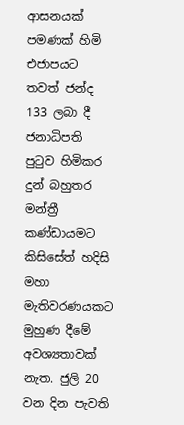ආසනයක් පමණක් හිමි එජාපයට තවත් ජන්ද 133 ලබා දී ජනාධිපති පුටුව හිමිකර දුන් බහුතර මන්ත්‍රී කණ්ඩායමට කිසිසේත් හදිසි මහා මැතිවරණයකට මුහුණ දීමේ අවශ්‍යතාවක් නැත. ජුලි 20 වන දින පැවති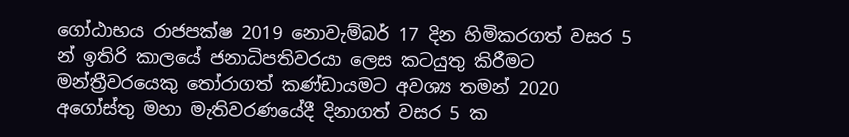ගෝඨාභය රාජපක්ෂ 2019 නොවැම්බර් 17 දින හිමිකරගත් වසර 5 න් ඉතිරි කාලයේ ජනාධිපතිවරයා ලෙස කටයුතු කිරීමට මන්ත්‍රීවරයෙකු තෝරාගත් කණ්ඩායමට අවශ්‍ය තමන් 2020 අගෝස්තු මහා මැතිවරණයේදී දිනාගත් වසර 5 ක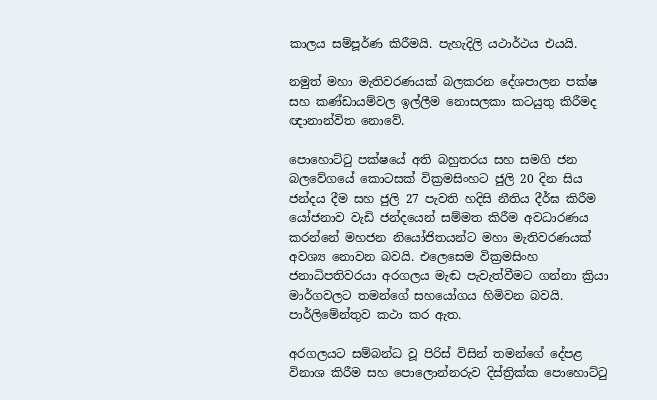කාලය සම්පූර්ණ කිරීමයි. පැහැදිලි යථාර්ථය එයයි.

නමුත් මහා මැතිවරණයක් බලකරන දේශපාලන පක්ෂ සහ කණ්ඩායම්වල ඉල්ලීම නොසලකා කටයුතු කිරීමද ඥානාන්විත නොවේ.

පොහොට්ටු පක්ෂයේ අති බහුතරය සහ සමගි ජන බලවේගයේ කොටසක් වික්‍රමසිංහට ජුලි 20 දින සිය ජන්දය දීම සහ ජුලි 27 පැවති හදිසි නීතිය දීර්ඝ කිරීම යෝජනාව වැඩි ජන්දයෙන් සම්මත කිරීම අවධාරණය කරන්නේ මහජන නියෝජිතයන්ට මහා මැතිවරණයක් අවශ්‍ය නොවන බවයි. එලෙසෙම වික්‍රමසිංහ ජනාධිපතිවරයා අරගලය මැඬ පැවැත්වීමට ගන්නා ක්‍රියා මාර්ගවලට තමන්ගේ සහයෝගය හිමිවන බවයි. පාර්ලිමේන්තුව කථා කර ඇත.

අරගලයට සම්බන්ධ වූ පිරිස් විසින් තමන්ගේ දේපළ විනාශ කිරීම සහ පොලොන්නරුව දිස්ත්‍රික්ක පොහොට්ටු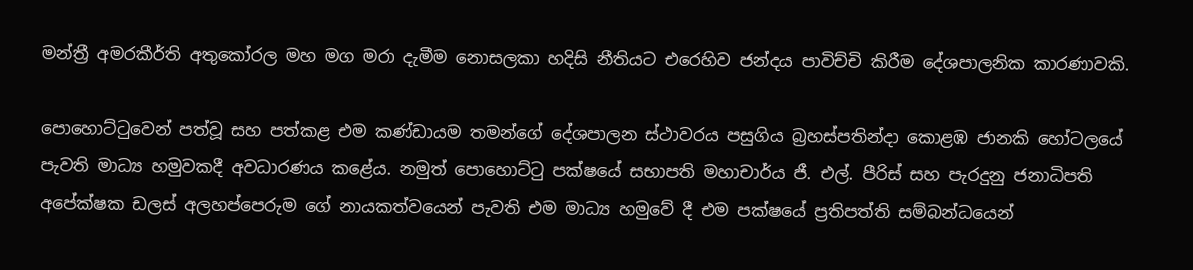මන්ත්‍රී අමරකීර්ති අතුකෝරල මහ මග මරා දැමීම නොසලකා හදිසි නීතියට එරෙහිව ජන්දය පාවිච්චි කිරීම දේශපාලනික කාරණාවකි.

පොහොට්ටුවෙන් පත්වූ සහ පත්කළ එම කණ්ඩායම තමන්ගේ දේශපාලන ස්ථාවරය පසුගිය බ්‍රහස්පතින්දා කොළඹ ජානකි හෝටලයේ පැවති මාධ්‍ය හමුවකදී අවධාරණය කළේය. නමුත් පොහොට්ටු පක්ෂයේ සභාපති මහාචාර්ය ජී. එල්. පීරිස් සහ පැරදුනු ජනාධිපති අපේක්ෂක ඩලස් අලහප්පෙරුම ගේ නායකත්වයෙන් පැවති එම මාධ්‍ය හමුවේ දී එම පක්ෂයේ ප්‍රතිපත්ති සම්බන්ධයෙන්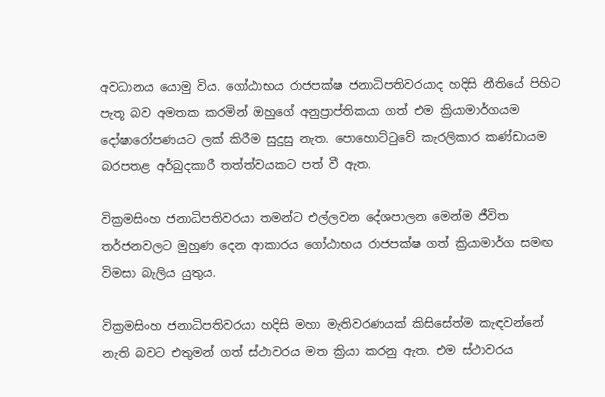අවධානය යොමු විය. ගෝඨාභය රාජපක්ෂ ජනාධිපතිවරයාද හදිසි නීතියේ පිහිට පැතූ බව අමතක කරමින් ඔහුගේ අනුප්‍රාප්තිකයා ගත් එම ක්‍රියාමාර්ගයම දෝෂාරෝපණයට ලක් කිරීම සුදුසු නැත. පොහොට්ටුවේ කැරලිකාර කණ්ඩායම බරපතළ අර්බුදකාරී තත්ත්වයකට පත් වී ඇත.

වික්‍රමසිංහ ජනාධිපතිවරයා තමන්ට එල්ලවන දේශපාලන මෙන්ම ජීවිත තර්ජනවලට මුහුණ දෙන ආකාරය ගෝඨාභය රාජපක්ෂ ගත් ක්‍රියාමාර්ග සමඟ විමසා බැලිය යුතුය.

වික්‍රමසිංහ ජනාධිපතිවරයා හදිසි මහා මැතිවරණයක් කිසිසේත්ම කැඳවන්නේ නැති බවට එතුමන් ගත් ස්ථාවරය මත ක්‍රියා කරනු ඇත. එම ස්ථාවරය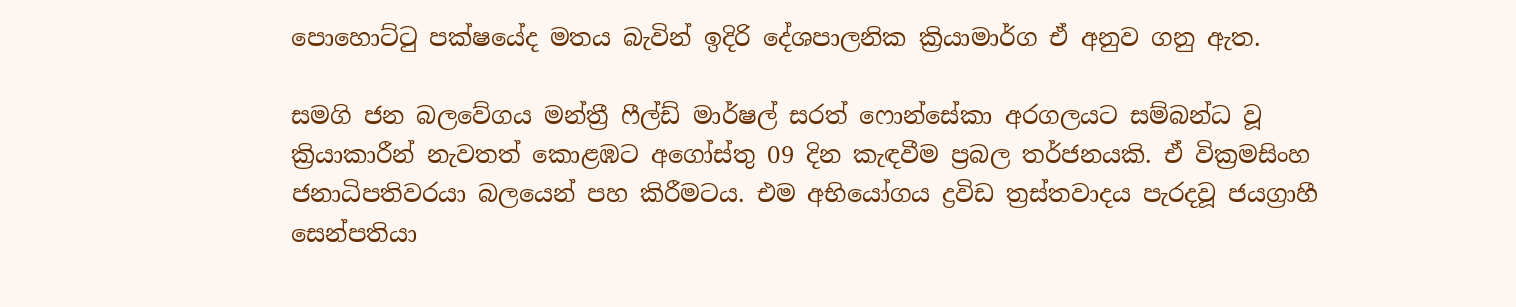පොහොට්ටු පක්ෂයේද මතය බැවින් ඉදිරි දේශපාලනික ක්‍රියාමාර්ග ඒ අනුව ගනු ඇත.

සමගි ජන බලවේගය මන්ත්‍රී ෆීල්ඩ් මාර්ෂල් සරත් ෆොන්සේකා අරගලයට සම්බන්ධ වූ ක්‍රියාකාරීන් නැවතත් කොළඹට අගෝස්තු 09 දින කැඳවීම ප්‍රබල තර්ජනයකි. ඒ වික්‍රමසිංහ ජනාධිපතිවරයා බලයෙන් පහ කිරීමටය. එම අභියෝගය ද්‍රවිඩ ත්‍රස්තවාදය පැරදවූ ජයග්‍රාහී සෙන්පතියා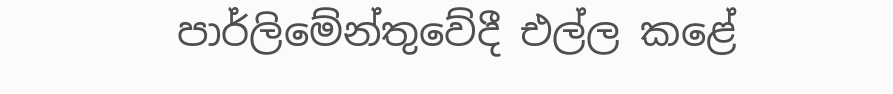පාර්ලිමේන්තුවේදී එල්ල කළේ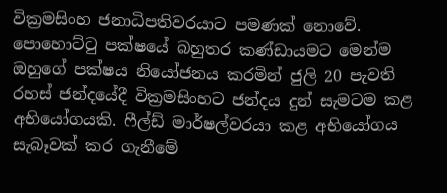වික්‍රමසිංහ ජනාධිපතිවරයාට පමණක් නොවේ. පොහොට්ටු පක්ෂයේ බහුතර කණ්ඩායමට මෙන්ම ඔහුගේ පක්ෂය නියෝජනය කරමින් ජුලි 20 පැවති රහස් ජන්දයේදී වික්‍රමසිංහට ජන්දය දුන් සැමටම කළ අභියෝගයකි. ෆීල්ඩ් මාර්ෂල්වරයා කළ අභියෝගය සැබෑවක් කර ගැනීමේ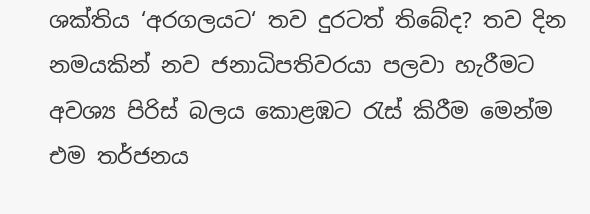ශක්තිය ‘අරගලයට‘ තව දුරටත් තිබේද? තව දින නමයකින් නව ජනාධිපතිවරයා පලවා හැරීමට අවශ්‍ය පිරිස් බලය කොළඹට රැස් කිරීම මෙන්ම එම තර්ජනය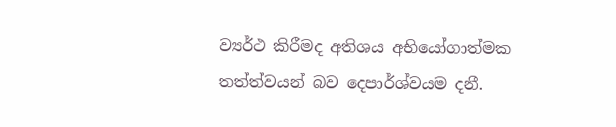ව්‍යර්ථ කිරීමද අතිශය අභියෝගාත්මක තත්ත්වයන් බව දෙපාර්ශ්වයම දනී.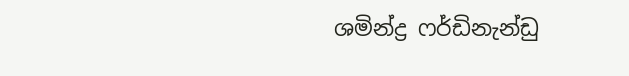ශමින්ද්‍ර ෆර්ඩිනැන්ඩු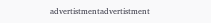advertistmentadvertistment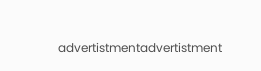advertistmentadvertistment